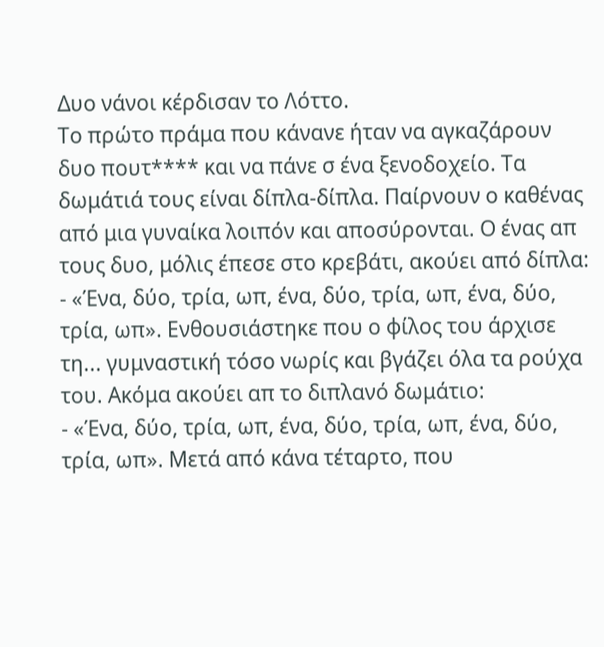Δυο νάνοι κέρδισαν το Λόττο.
Το πρώτο πράμα που κάνανε ήταν να αγκαζάρουν δυο πουτ**** και να πάνε σ ένα ξενοδοχείο. Τα δωμάτιά τους είναι δίπλα-δίπλα. Παίρνουν ο καθένας από μια γυναίκα λοιπόν και αποσύρονται. Ο ένας απ τους δυο, μόλις έπεσε στο κρεβάτι, ακούει από δίπλα:
- «Ένα, δύο, τρία, ωπ, ένα, δύο, τρία, ωπ, ένα, δύο, τρία, ωπ». Ενθουσιάστηκε που ο φίλος του άρχισε τη... γυμναστική τόσο νωρίς και βγάζει όλα τα ρούχα του. Ακόμα ακούει απ το διπλανό δωμάτιο:
- «Ένα, δύο, τρία, ωπ, ένα, δύο, τρία, ωπ, ένα, δύο, τρία, ωπ». Μετά από κάνα τέταρτο, που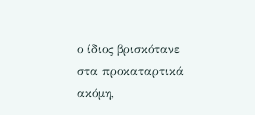ο ίδιος βρισκότανε στα προκαταρτικά ακόμη,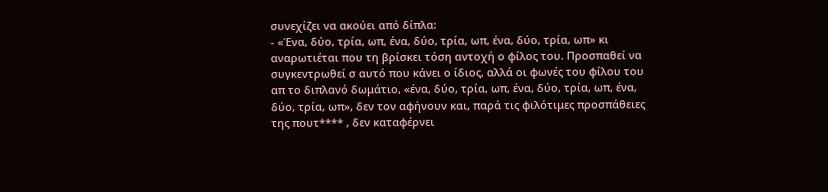συνεχίζει να ακούει από δίπλα:
- «Ένα, δύο, τρία, ωπ, ένα, δύο, τρία, ωπ, ένα, δύο, τρία, ωπ» κι αναρωτιέται που τη βρίσκει τόση αντοχή ο φίλος του. Προσπαθεί να συγκεντρωθεί σ αυτό που κάνει ο ίδιος, αλλά οι φωνές του φίλου του απ το διπλανό δωμάτιο, «ένα, δύο, τρία, ωπ, ένα, δύο, τρία, ωπ, ένα, δύο, τρία, ωπ», δεν τον αφήνουν και, παρά τις φιλότιμες προσπάθειες της πουτ**** , δεν καταφέρνει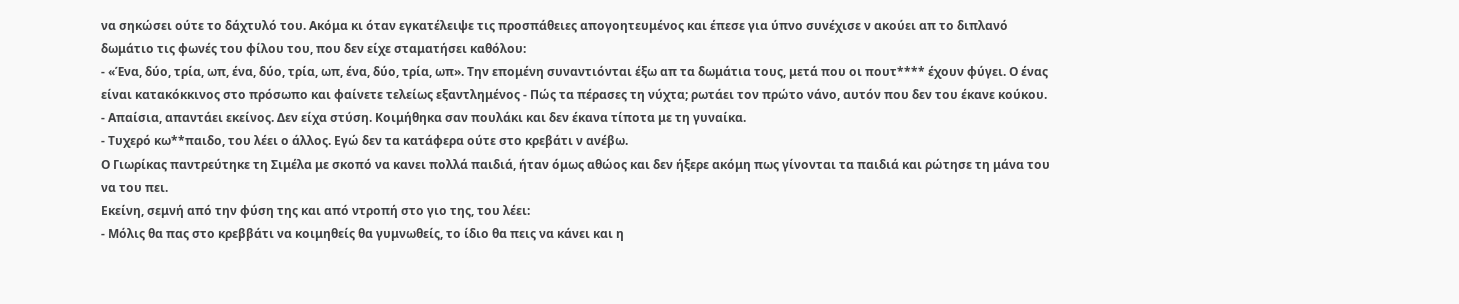να σηκώσει ούτε το δάχτυλό του. Ακόμα κι όταν εγκατέλειψε τις προσπάθειες απογοητευμένος και έπεσε για ύπνο συνέχισε ν ακούει απ το διπλανό δωμάτιο τις φωνές του φίλου του, που δεν είχε σταματήσει καθόλου:
- «Ένα, δύο, τρία, ωπ, ένα, δύο, τρία, ωπ, ένα, δύο, τρία, ωπ». Την επομένη συναντιόνται έξω απ τα δωμάτια τους, μετά που οι πουτ**** έχουν φύγει. Ο ένας είναι κατακόκκινος στο πρόσωπο και φαίνετε τελείως εξαντλημένος - Πώς τα πέρασες τη νύχτα; ρωτάει τον πρώτο νάνο, αυτόν που δεν του έκανε κούκου.
- Απαίσια, απαντάει εκείνος. Δεν είχα στύση. Κοιμήθηκα σαν πουλάκι και δεν έκανα τίποτα με τη γυναίκα.
- Τυχερό κω**παιδο, του λέει ο άλλος. Εγώ δεν τα κατάφερα ούτε στο κρεβάτι ν ανέβω.
Ο Γιωρίκας παντρεύτηκε τη Σιμέλα με σκοπό να κανει πολλά παιδιά, ήταν όμως αθώος και δεν ήξερε ακόμη πως γίνονται τα παιδιά και ρώτησε τη μάνα του να του πει.
Εκείνη, σεμνή από την φύση της και από ντροπή στο γιο της, του λέει:
- Μόλις θα πας στο κρεββάτι να κοιμηθείς θα γυμνωθείς, το ίδιο θα πεις να κάνει και η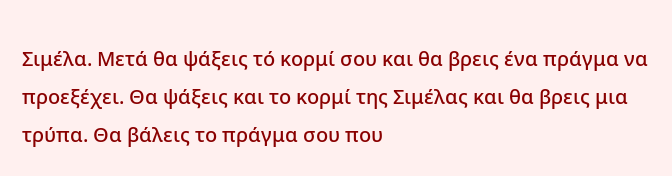Σιμέλα. Μετά θα ψάξεις τό κορμί σου και θα βρεις ένα πράγμα να προεξέχει. Θα ψάξεις και το κορμί της Σιμέλας και θα βρεις μια τρύπα. Θα βάλεις το πράγμα σου που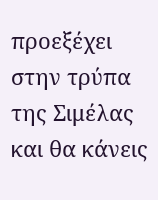προεξέχει στην τρύπα της Σιμέλας και θα κάνεις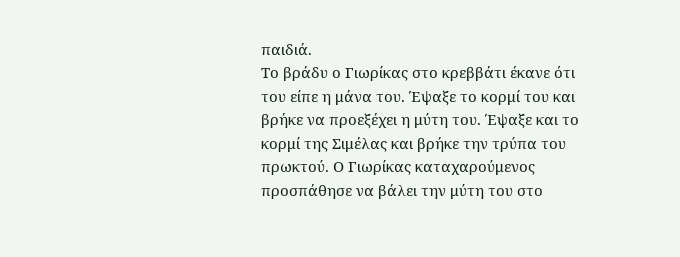παιδιά.
Το βράδυ ο Γιωρίκας στο κρεββάτι έκανε ότι του είπε η μάνα του. Έψαξε το κορμί του και βρήκε να προεξέχει η μύτη του. Έψαξε και το κορμί της Σιμέλας και βρήκε την τρύπα του πρωκτού. Ο Γιωρίκας καταχαρούμενος προσπάθησε να βάλει την μύτη του στο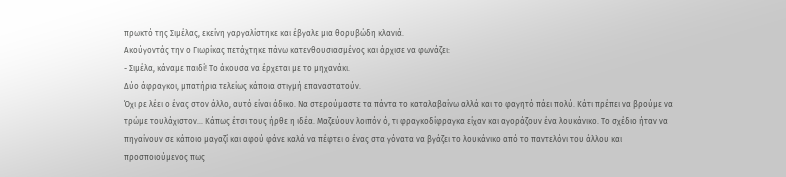πρωκτό της Σιμέλας, εκείνη γαργαλίστηκε και έβγαλε μια θορυβώδη κλανιά.
Ακούγοντάς την ο Γιωρίκας πετάχτηκε πάνω κατενθουσιασμένος και άρχισε να φωνάζει:
- Σιμέλα, κάναμε παιδί! Το άκουσα να έρχεται με το μηχανάκι.
Δύο άφραγκοι, μπατήρια τελείως κάποια στιγμή επαναστατούν.
Όχι ρε λέει ο ένας στον άλλο, αυτό είναι άδικο. Να στερούμαστε τα πάντα το καταλαβαίνω αλλά και το φαγητό πάει πολύ. Κάτι πρέπει να βρούμε να τρώμε τουλάχιστον... Κάπως έτσι τους ήρθε η ιδέα. Μαζεύουν λοιπόν ό, τι φραγκοδίφραγκα είχαν και αγοράζουν ένα λουκάνικο. Το σχέδιο ήταν να πηγαίνουν σε κάποιο μαγαζί και αφού φάνε καλά να πέφτει ο ένας στα γόνατα να βγάζει το λουκάνικο από το παντελόνι του άλλου και προσποιούμενος πως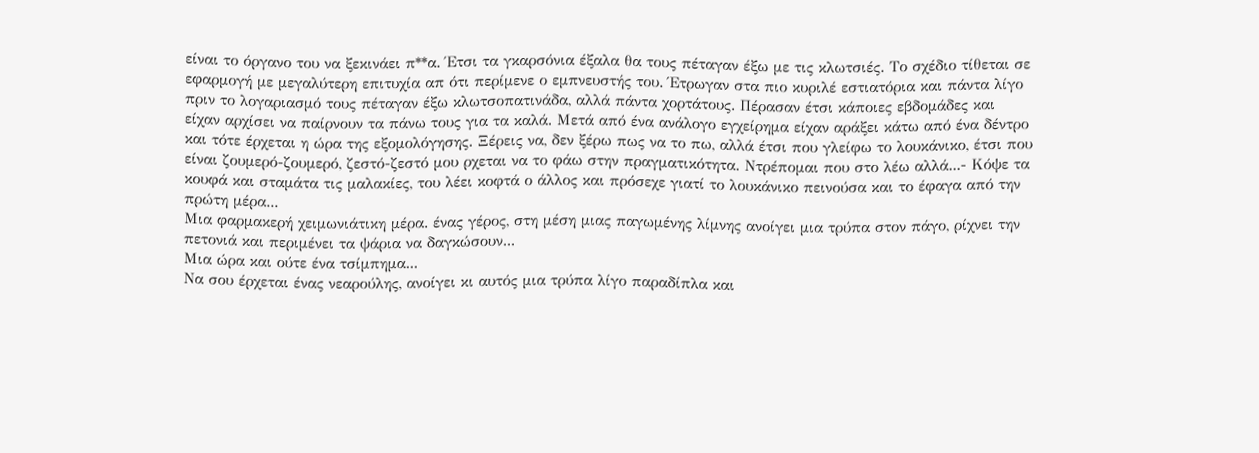είναι το όργανο του να ξεκινάει π**α. Έτσι τα γκαρσόνια έξαλα θα τους πέταγαν έξω με τις κλωτσιές. Το σχέδιο τίθεται σε εφαρμογή με μεγαλύτερη επιτυχία απ ότι περίμενε ο εμπνευστής του. Έτρωγαν στα πιο κυριλέ εστιατόρια και πάντα λίγο πριν το λογαριασμό τους πέταγαν έξω κλωτσοπατινάδα, αλλά πάντα χορτάτους. Πέρασαν έτσι κάποιες εβδομάδες και είχαν αρχίσει να παίρνουν τα πάνω τους για τα καλά. Μετά από ένα ανάλογο εγχείρημα είχαν αράξει κάτω από ένα δέντρο και τότε έρχεται η ώρα της εξομολόγησης. Ξέρεις να, δεν ξέρω πως να το πω, αλλά έτσι που γλείφω το λουκάνικο, έτσι που είναι ζουμερό-ζουμερό, ζεστό-ζεστό μου ρχεται να το φάω στην πραγματικότητα. Ντρέπομαι που στο λέω αλλά...- Κόψε τα κουφά και σταμάτα τις μαλακίες, του λέει κοφτά ο άλλος και πρόσεχε γιατί το λουκάνικο πεινούσα και το έφαγα από την πρώτη μέρα...
Μια φαρμακερή χειμωνιάτικη μέρα. ένας γέρος, στη μέση μιας παγωμένης λίμνης ανοίγει μια τρύπα στον πάγο, ρίχνει την πετονιά και περιμένει τα ψάρια να δαγκώσουν...
Μια ώρα και ούτε ένα τσίμπημα...
Να σου έρχεται ένας νεαρούλης, ανοίγει κι αυτός μια τρύπα λίγο παραδίπλα και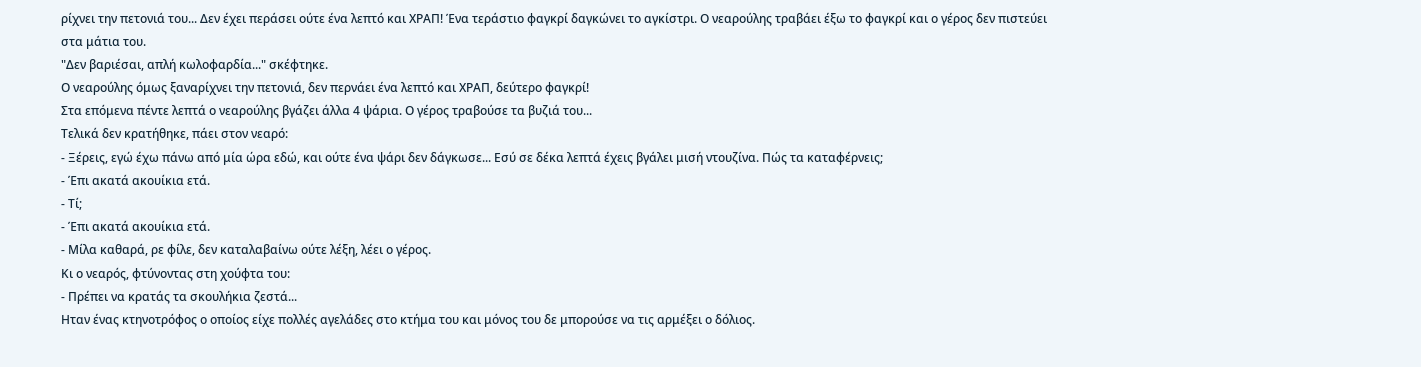ρίχνει την πετονιά του... Δεν έχει περάσει ούτε ένα λεπτό και ΧΡΑΠ! Ένα τεράστιο φαγκρί δαγκώνει το αγκίστρι. Ο νεαρούλης τραβάει έξω το φαγκρί και ο γέρος δεν πιστεύει στα μάτια του.
"Δεν βαριέσαι, απλή κωλοφαρδία..." σκέφτηκε.
Ο νεαρούλης όμως ξαναρίχνει την πετονιά, δεν περνάει ένα λεπτό και ΧΡΑΠ, δεύτερο φαγκρί!
Στα επόμενα πέντε λεπτά ο νεαρούλης βγάζει άλλα 4 ψάρια. Ο γέρος τραβούσε τα βυζιά του...
Τελικά δεν κρατήθηκε, πάει στον νεαρό:
- Ξέρεις, εγώ έχω πάνω από μία ώρα εδώ, και ούτε ένα ψάρι δεν δάγκωσε... Εσύ σε δέκα λεπτά έχεις βγάλει μισή ντουζίνα. Πώς τα καταφέρνεις;
- Έπι ακατά ακουίκια ετά.
- Τί;
- Έπι ακατά ακουίκια ετά.
- Μίλα καθαρά, ρε φίλε, δεν καταλαβαίνω ούτε λέξη, λέει ο γέρος.
Κι ο νεαρός, φτύνοντας στη χούφτα του:
- Πρέπει να κρατάς τα σκουλήκια ζεστά...
Ηταν ένας κτηνοτρόφος ο οποίος είχε πολλές αγελάδες στο κτήμα του και μόνος του δε μπορούσε να τις αρμέξει ο δόλιος.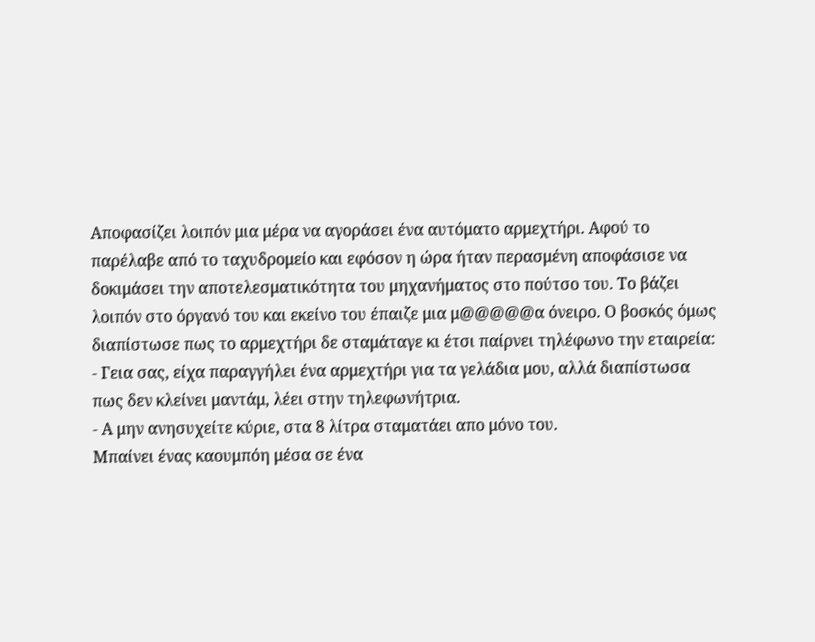Αποφασίζει λοιπόν μια μέρα να αγοράσει ένα αυτόματο αρμεχτήρι. Αφού το παρέλαβε από το ταχυδρομείο και εφόσον η ώρα ήταν περασμένη αποφάσισε να δοκιμάσει την αποτελεσματικότητα του μηχανήματος στο πούτσο του. Το βάζει λοιπόν στο όργανό του και εκείνο του έπαιζε μια μ@@@@@α όνειρο. Ο βοσκός όμως διαπίστωσε πως το αρμεχτήρι δε σταμάταγε κι έτσι παίρνει τηλέφωνο την εταιρεία:
- Γεια σας, είχα παραγγήλει ένα αρμεχτήρι για τα γελάδια μου, αλλά διαπίστωσα πως δεν κλείνει μαντάμ, λέει στην τηλεφωνήτρια.
- Α μην ανησυχείτε κύριε, στα 8 λίτρα σταματάει απο μόνο του.
Μπαίνει ένας καουμπόη μέσα σε ένα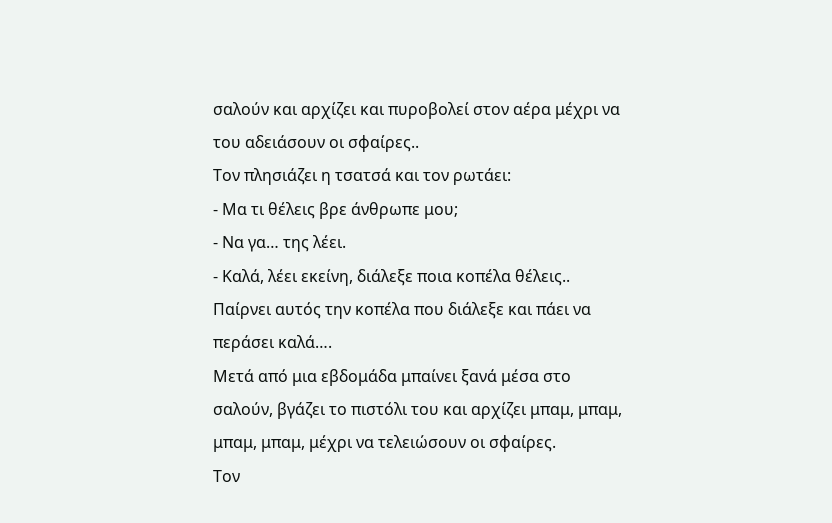σαλούν και αρχίζει και πυροβολεί στον αέρα μέχρι να του αδειάσουν οι σφαίρες..
Τον πλησιάζει η τσατσά και τον ρωτάει:
- Μα τι θέλεις βρε άνθρωπε μου;
- Να γα… της λέει.
- Καλά, λέει εκείνη, διάλεξε ποια κοπέλα θέλεις..
Παίρνει αυτός την κοπέλα που διάλεξε και πάει να περάσει καλά….
Μετά από μια εβδομάδα μπαίνει ξανά μέσα στο σαλούν, βγάζει το πιστόλι του και αρχίζει μπαμ, μπαμ, μπαμ, μπαμ, μέχρι να τελειώσουν οι σφαίρες.
Τον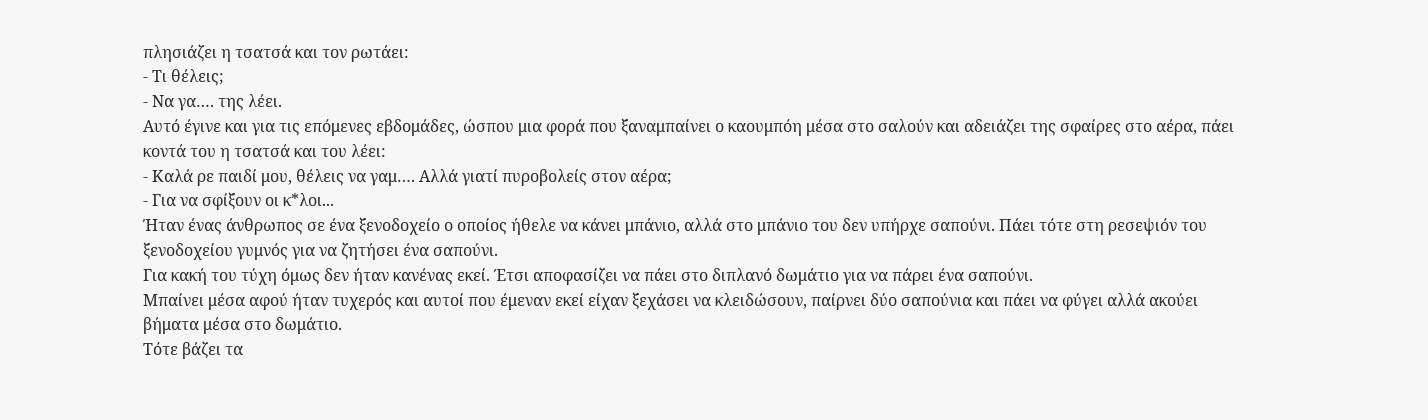πλησιάζει η τσατσά και τον ρωτάει:
- Τι θέλεις;
- Να γα…. της λέει.
Αυτό έγινε και για τις επόμενες εβδομάδες, ώσπου μια φορά που ξαναμπαίνει ο καουμπόη μέσα στο σαλούν και αδειάζει της σφαίρες στο αέρα, πάει κοντά του η τσατσά και του λέει:
- Καλά ρε παιδί μου, θέλεις να γαμ…. Αλλά γιατί πυροβολείς στον αέρα;
- Για να σφίξουν οι κ*λοι...
Ήταν ένας άνθρωπος σε ένα ξενοδοχείο ο οποίος ήθελε να κάνει μπάνιο, αλλά στο μπάνιο του δεν υπήρχε σαπούνι. Πάει τότε στη ρεσεψιόν του ξενοδοχείου γυμνός για να ζητήσει ένα σαπούνι.
Για κακή του τύχη όμως δεν ήταν κανένας εκεί. Έτσι αποφασίζει να πάει στο διπλανό δωμάτιο για να πάρει ένα σαπούνι.
Μπαίνει μέσα αφού ήταν τυχερός και αυτοί που έμεναν εκεί είχαν ξεχάσει να κλειδώσουν, παίρνει δύο σαπούνια και πάει να φύγει αλλά ακούει βήματα μέσα στο δωμάτιο.
Τότε βάζει τα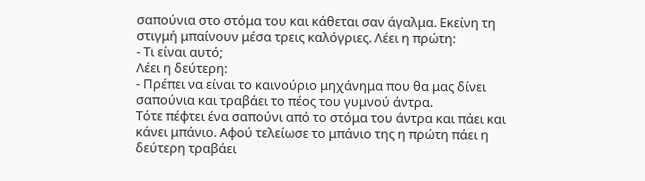σαπούνια στο στόμα του και κάθεται σαν άγαλμα. Εκείνη τη στιγμή μπαίνουν μέσα τρεις καλόγριες. Λέει η πρώτη:
- Τι είναι αυτό;
Λέει η δεύτερη:
- Πρέπει να είναι το καινούριο μηχάνημα που θα μας δίνει σαπούνια και τραβάει το πέος του γυμνού άντρα.
Τότε πέφτει ένα σαπούνι από το στόμα του άντρα και πάει και κάνει μπάνιο. Αφού τελείωσε το μπάνιο της η πρώτη πάει η δεύτερη τραβάει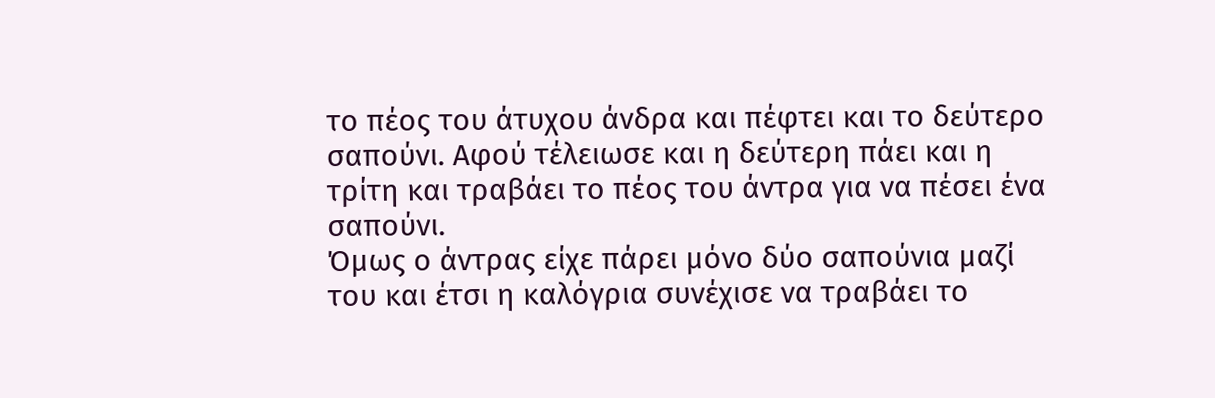το πέος του άτυχου άνδρα και πέφτει και το δεύτερο σαπούνι. Αφού τέλειωσε και η δεύτερη πάει και η τρίτη και τραβάει το πέος του άντρα για να πέσει ένα σαπούνι.
Όμως ο άντρας είχε πάρει μόνο δύο σαπούνια μαζί του και έτσι η καλόγρια συνέχισε να τραβάει το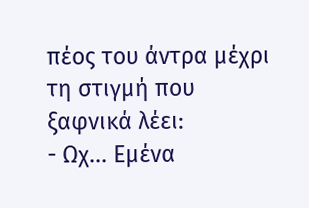πέος του άντρα μέχρι τη στιγμή που ξαφνικά λέει:
- Ωχ... Εμένα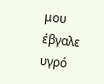μου έβγαλε υγρό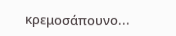κρεμοσάπουνο...